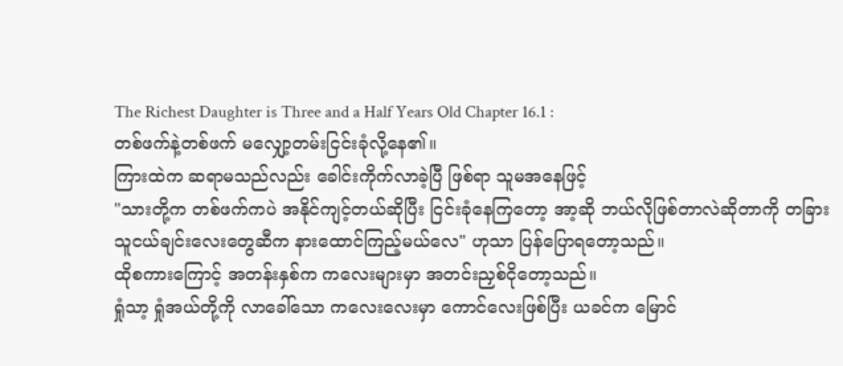The Richest Daughter is Three and a Half Years Old Chapter 16.1 :
တစ်ဖက်နဲ့တစ်ဖက် မလျှော့တမ်းငြင်းခုံလို့နေ၏။
ကြားထဲက ဆရာမသည်လည်း ခေါင်းကိုက်လာခဲ့ပြီ ဖြစ်ရာ သူမအနေဖြင့်
"သားတို့က တစ်ဖက်ကပဲ အနိုင်ကျင့်တယ်ဆိုပြီး ငြင်းခုံနေကြတော့ အာ့ဆို ဘယ်လိုဖြစ်တာလဲဆိုတာကို တခြားသူငယ်ချင်းလေးတွေဆီက နားထောင်ကြည့်မယ်လေ" ဟုသာ ပြန်ပြောရတော့သည်။
ထိုစကားကြောင့် အတန်းနှစ်က ကလေးများမှာ အတင်းညှစ်ငိုတော့သည်။
ရှုံသာ့ ရှုံအယ်တို့ကို လာခေါ်သော ကလေးလေးမှာ ကောင်လေးဖြစ်ပြီး ယခင်က မြောင်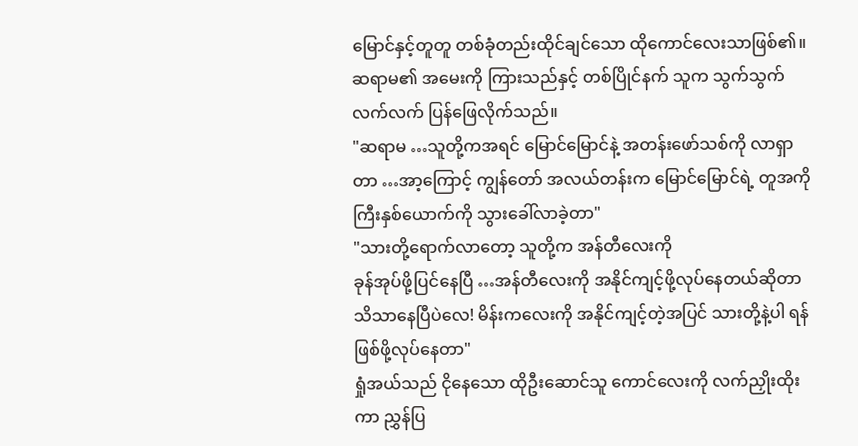မြောင်နှင့်တူတူ တစ်ခုံတည်းထိုင်ချင်သော ထိုကောင်လေးသာဖြစ်၏။ ဆရာမ၏ အမေးကို ကြားသည်နှင့် တစ်ပြိုင်နက် သူက သွက်သွက်လက်လက် ပြန်ဖြေလိုက်သည်။
"ဆရာမ …သူတို့ကအရင် မြောင်မြောင်နဲ့ အတန်းဖော်သစ်ကို လာရှာတာ …အာ့ကြောင့် ကျွန်တော် အလယ်တန်းက မြောင်မြောင်ရဲ့ တူအကိုကြီးနှစ်ယောက်ကို သွားခေါ်လာခဲ့တာ"
"သားတို့ရောက်လာတော့ သူတို့က အန်တီလေးကို
ခုန်အုပ်ဖို့ပြင်နေပြီ …အန်တီလေးကို အနိုင်ကျင့်ဖို့လုပ်နေတယ်ဆိုတာ သိသာနေပြီပဲလေ! မိန်းကလေးကို အနိုင်ကျင့်တဲ့အပြင် သားတို့နဲ့ပါ ရန်ဖြစ်ဖို့လုပ်နေတာ"
ရှုံအယ်သည် ငိုနေသော ထိုဦးဆောင်သူ ကောင်လေးကို လက်ညှိုးထိုးကာ ညွှန်ပြ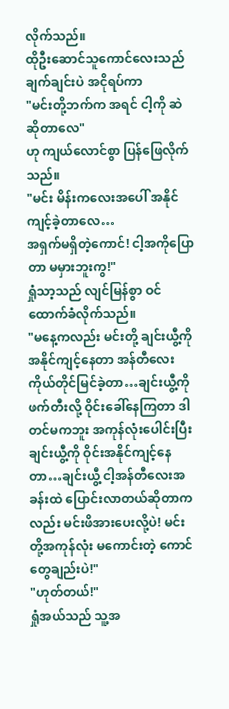လိုက်သည်။
ထိုဦးဆောင်သူကောင်လေးသည် ချက်ချင်းပဲ အငိုရပ်ကာ
"မင်းတို့ဘက်က အရင် ငါ့ကို ဆဲဆိုတာလေ"
ဟု ကျယ်လောင်စွာ ပြန်ဖြေလိုက်သည်။
"မင်း မိန်းကလေးအပေါ် အနိုင်ကျင့်ခဲ့တာလေ…
အရှက်မရှိတဲ့ကောင်! ငါ့အကိုပြောတာ မမှားဘူးကွ!"
ရှုံသာ့သည် လျင်မြန်စွာ ဝင်ထောက်ခံလိုက်သည်။
"မနေ့ကလည်း မင်းတို့ ချင်းယွီ့ကို အနိုင်ကျင့်နေတာ အန်တီလေး ကိုယ်တိုင်မြင်ခဲ့တာ…ချင်းယွီ့ကို ဖက်တီးလို့ ဝိုင်းခေါ်နေကြတာ ဒါတင်မကဘူး အကုန်လုံးပေါင်းပြီး ချင်းယွီ့ကို ဝိုင်းအနိုင်ကျင့်နေတာ…ချင်းယွီ့ ငါ့အန်တီလေးအခန်းထဲ ပြောင်းလာတယ်ဆိုတာကလည်း မင်းဖိအားပေးလို့ပဲ! မင်းတို့အကုန်လုံး မကောင်းတဲ့ ကောင်တွေချည်းပဲ!"
"ဟုတ်တယ်!"
ရှုံအယ်သည် သူ့အ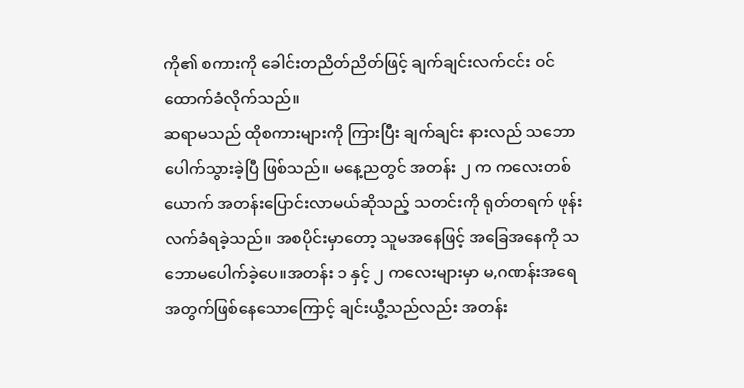ကို၏ စကားကို ခေါင်းတညိတ်ညိတ်ဖြင့် ချက်ချင်းလက်ငင်း ဝင်ထောက်ခံလိုက်သည်။
ဆရာမသည် ထိုစကားများကို ကြားပြီး ချက်ချင်း နားလည် သဘောပေါက်သွားခဲ့ပြီ ဖြစ်သည်။ မနေ့ညတွင် အတန်း ၂ က ကလေးတစ်ယောက် အတန်းပြောင်းလာမယ်ဆိုသည့် သတင်းကို ရုတ်တရက် ဖုန်းလက်ခံရခဲ့သည်။ အစပိုင်းမှာတော့ သူမအနေဖြင့် အခြေအနေကို သဘောမပေါက်ခဲ့ပေ။အတန်း ၁ နှင့် ၂ ကလေးများမှာ မ,ဂဏန်းအရေအတွက်ဖြစ်နေသောကြောင့် ချင်းယွီ့သည်လည်း အတန်း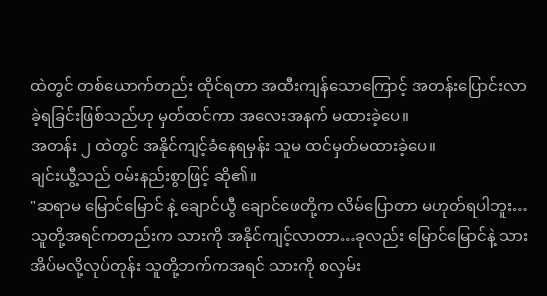ထဲတွင် တစ်ယောက်တည်း ထိုင်ရတာ အထီးကျန်သောကြောင့် အတန်းပြောင်းလာခဲ့ရခြင်းဖြစ်သည်ဟု မှတ်ထင်ကာ အလေးအနက် မထားခဲ့ပေ။
အတန်း ၂ ထဲတွင် အနိုင်ကျင့်ခံနေရမှန်း သူမ ထင်မှတ်မထားခဲ့ပေ။
ချင်းယွီ့သည် ဝမ်းနည်းစွာဖြင့် ဆို၏။
"ဆရာမ မြောင်မြောင် နဲ့ ချောင်ယွီ ချောင်ဖေတို့က လိမ်ပြောတာ မဟုတ်ရပါဘူး…သူတို့အရင်ကတည်းက သားကို အနိုင်ကျင့်လာတာ…ခုလည်း မြောင်မြောင်နဲ့ သား အိပ်မလို့လုပ်တုန်း သူတို့ဘက်ကအရင် သားကို စလှမ်း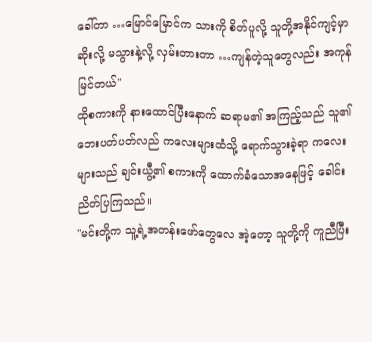ခေါ်တာ …မြောင်မြောင်က သားကို စိတ်ပူလို့ သူတို့အနိုင်ကျင့်မှာဆိုးလို့ မသွားနဲ့လို့ လှမ်းတားတာ …ကျန်တဲ့သူတွေလည်း အကုန်မြင်တယ်"
ထိုစကားကို နားထောင်ပြီးနောက် ဆရာမ၏ အကြည့်သည် သူ၏ ဘေးပတ်ပတ်လည် ကလေးများထံသို့ ရောက်သွားခဲ့ရာ ကလေးများသည် ချင်းယွီ့၏ စကားကို ထောက်ခံသောအနေဖြင့် ခေါင်းညိတ်ပြကြသည်။
"မင်းတို့က သူ့ရဲ့အတန်းဖော်တွေလေ အဲ့တော့ သူတို့ကို ကူညီပြီး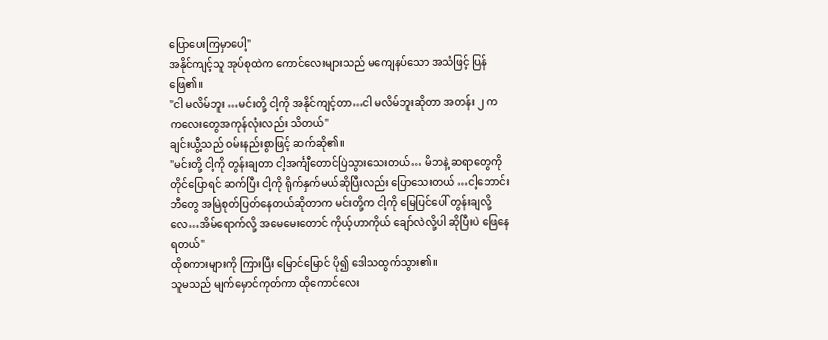ပြောပေးကြမှာပေါ့"
အနိုင်ကျင့်သူ အုပ်စုထဲက ကောင်လေးများသည် မကျေနပ်သော အသံဖြင့် ပြန်ဖြေ၏။
"ငါ မလိမ်ဘူး …မင်းတို့ ငါ့ကို အနိုင်ကျင့်တာ…ငါ မလိမ်ဘူးဆိုတာ အတန်း ၂ က ကလေးတွေအကုန်လုံးလည်း သိတယ်"
ချင်းယွီ့သည် ဝမ်းနည်းစွာဖြင့် ဆက်ဆို၏။
"မင်းတို့ ငါ့ကို တွန်းချတာ ငါ့အင်္ကျီတောင်ပြဲသွားသေးတယ်… မိဘနဲ့ ဆရာတွေကို တိုင်ပြောရင် ဆက်ပြီး ငါ့ကို ရိုက်နှက်မယ်ဆိုပြီးလည်း ပြောသေးတယ် …ငါ့ဘောင်းဘီတွေ အမြဲစုတ်ပြတ်နေတယ်ဆိုတာက မင်းတို့က ငါ့ကို မြေပြင်ပေါ် တွန်းချလို့လေ…အိမ်ရောက်လို့ အမေမေးတောင် ကိုယ့်ဟာကိုယ် ချော်လဲလို့ပါ ဆိုပြီးပဲ ဖြေနေရတယ်"
ထိုစကားများကို ကြားပြီး မြောင်မြောင် ပို၍ ဒေါသထွက်သွား၏။
သူမသည် မျက်မှောင်ကုတ်ကာ ထိုကောင်လေး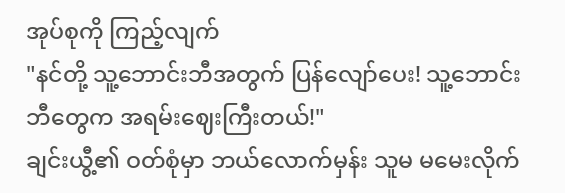အုပ်စုကို ကြည့်လျက်
"နင်တို့ သူ့ဘောင်းဘီအတွက် ပြန်လျော်ပေး! သူ့ဘောင်းဘီတွေက အရမ်းဈေးကြီးတယ်!"
ချင်းယွီ့၏ ဝတ်စုံမှာ ဘယ်လောက်မှန်း သူမ မမေးလိုက်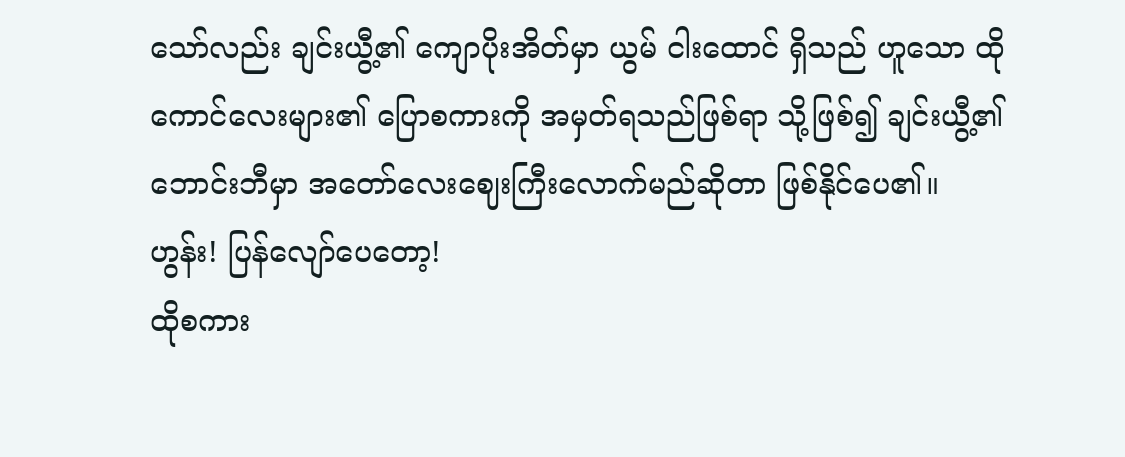သော်လည်း ချင်းယွီ့၏ ကျောပိုးအိတ်မှာ ယွမ် ငါးထောင် ရှိသည် ဟူသော ထိုကောင်လေးများ၏ ပြောစကားကို အမှတ်ရသည်ဖြစ်ရာ သို့ဖြစ်၍ ချင်းယွီ့၏ ဘောင်းဘီမှာ အတော်လေးဈေးကြီးလောက်မည်ဆိုတာ ဖြစ်နိုင်ပေ၏။
ဟွန်း! ပြန်လျော်ပေတော့!
ထိုစကား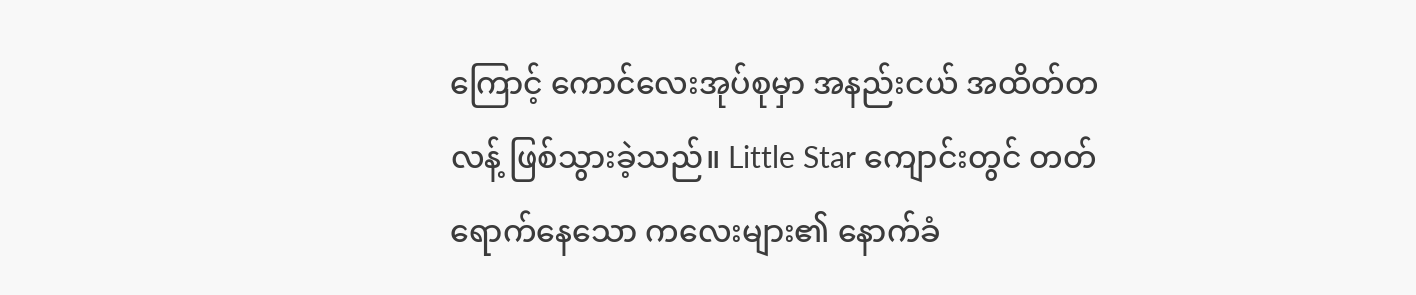ကြောင့် ကောင်လေးအုပ်စုမှာ အနည်းငယ် အထိတ်တလန့် ဖြစ်သွားခဲ့သည်။ Little Star ကျောင်းတွင် တတ်ရောက်နေသော ကလေးများ၏ နောက်ခံ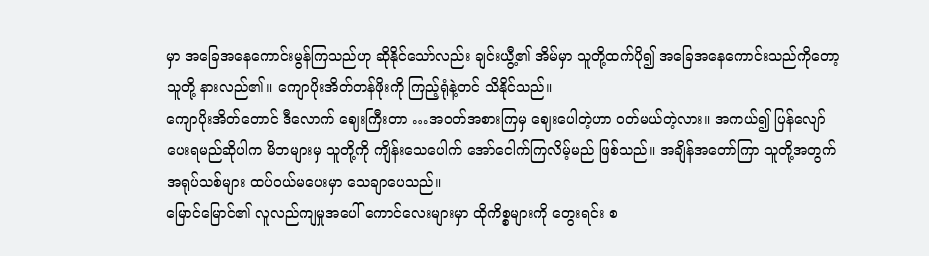မှာ အခြေအနေကောင်းမွန်ကြသည်ဟု ဆိုနိုင်သော်လည်း ချင်းယွီ့၏ အိမ်မှာ သူတို့ထက်ပို၍ အခြေအနေကောင်းသည်ကိုတော့ သူတို့ နားလည်၏။ ကျောပိုးအိတ်တန်ဖိုးကို ကြည့်ရုံနဲ့တင် သိနိုင်သည်။
ကျောပိုးအိတ်တောင် ဒီလောက် ဈေးကြီးတာ …အဝတ်အစားကြမှ ဈေးပေါတဲ့ဟာ ဝတ်မယ်တဲ့လား။ အကယ်၍ ပြန်လျော်ပေးရမည်ဆိုပါက မိဘများမှ သူတို့ကို ကျိန်းသေပေါက် အော်ငေါက်ကြလိမ့်မည် ဖြစ်သည်။ အချိန်အတော်ကြာ သူတို့အတွက် အရုပ်သစ်များ ထပ်ဝယ်မပေးမှာ သေချာပေသည်။
မြောင်မြောင်၏ လူလည်ကျမှုအပေါ် ကောင်လေးများမှာ ထိုကိစ္စများကို တွေးရင်း စ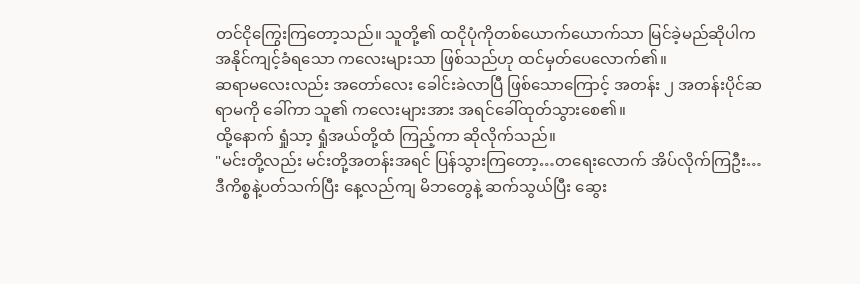တင်ငိုကြွေးကြတော့သည်။ သူတို့၏ ထငိုပုံကိုတစ်ယောက်ယောက်သာ မြင်ခဲ့မည်ဆိုပါက အနိုင်ကျင့်ခံရသော ကလေးများသာ ဖြစ်သည်ဟု ထင်မှတ်ပေလောက်၏။
ဆရာမလေးလည်း အတော်လေး ခေါင်းခဲလာပြီ ဖြစ်သောကြောင့် အတန်း ၂ အတန်းပိုင်ဆရာမကို ခေါ်ကာ သူ၏ ကလေးများအား အရင်ခေါ်ထုတ်သွားစေ၏။
ထို့နောက် ရှုံသာ့ ရှုံအယ်တို့ထံ ကြည့်ကာ ဆိုလိုက်သည်။
"မင်းတို့လည်း မင်းတို့အတန်းအရင် ပြန်သွားကြတော့…တရေးလောက် အိပ်လိုက်ကြဦး…ဒီကိစ္စနဲ့ပတ်သက်ပြီး နေ့လည်ကျ မိဘတွေနဲ့ ဆက်သွယ်ပြီး ဆွေး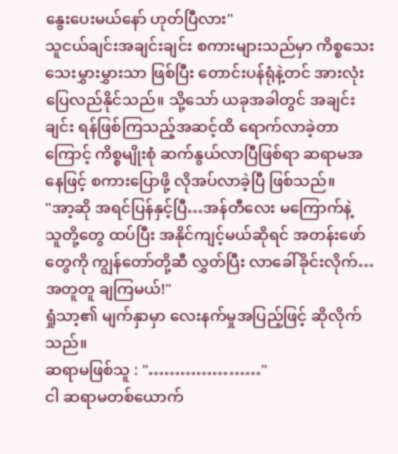နွေးပေးမယ်နော် ဟုတ်ပြီလား"
သူငယ်ချင်းအချင်းချင်း စကားများသည်မှာ ကိစ္စသေးသေးမွှားမွှားသာ ဖြစ်ပြီး တောင်းပန်ရုံနဲ့တင် အားလုံးပြေလည်နိုင်သည်။ သို့သော် ယခုအခါတွင် အချင်းချင်း ရန်ဖြစ်ကြသည့်အဆင့်ထိ ရောက်လာခဲ့တာကြောင့် ကိစ္စမျိုးစုံ ဆက်နွယ်လာပြီဖြစ်ရာ ဆရာမအနေဖြင့် စကားပြောဖို့ လိုအပ်လာခဲ့ပြီ ဖြစ်သည်။
"အာ့ဆို အရင်ပြန်နှင့်ပြီ…အန်တီလေး မကြောက်နဲ့
သူတို့တွေ ထပ်ပြီး အနိုင်ကျင့်မယ်ဆိုရင် အတန်းဖော်တွေကို ကျွန်တော်တို့ဆီ လွှတ်ပြီး လာခေါ်ခိုင်းလိုက်… အတူတူ ချကြမယ်!"
ရှုံသာ့၏ မျက်နှာမှာ လေးနက်မှုအပြည့်ဖြင့် ဆိုလိုက်သည်။
ဆရာမဖြစ်သူ : "…………………"
ငါ ဆရာမတစ်ယောက်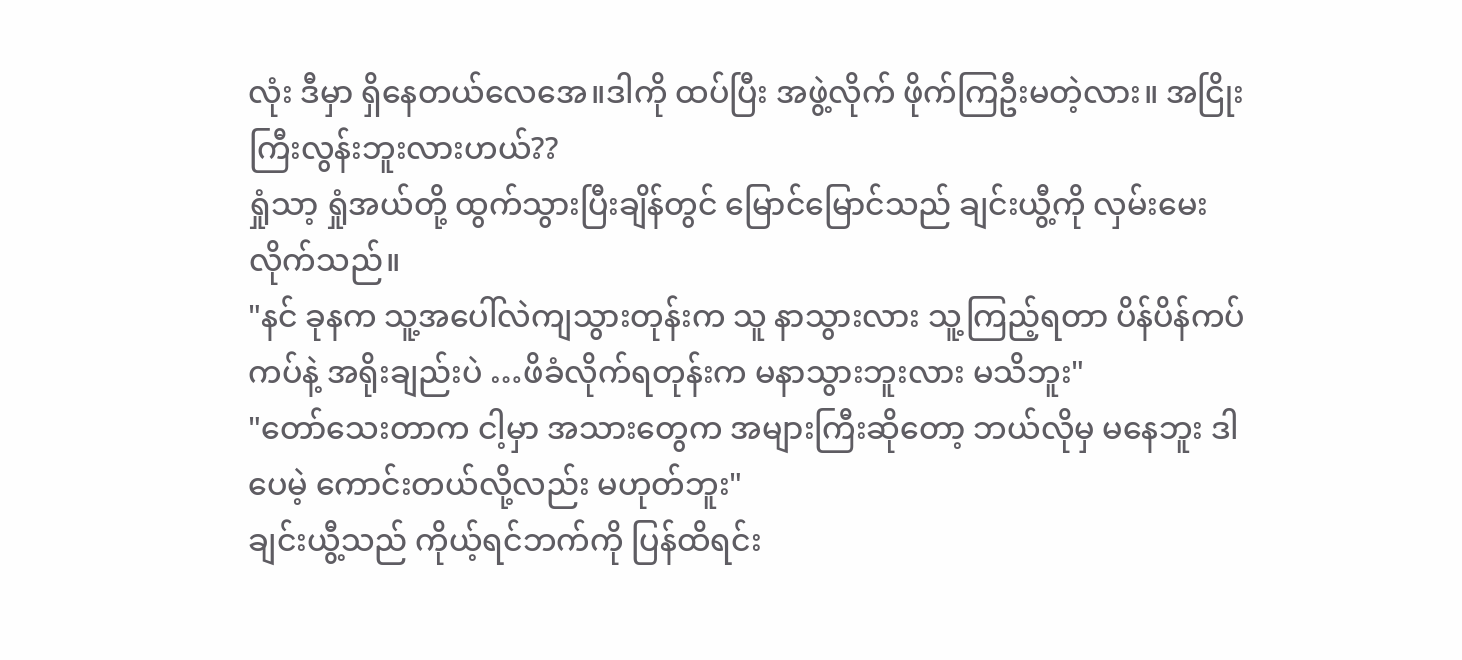လုံး ဒီမှာ ရှိနေတယ်လေအေ။ဒါကို ထပ်ပြီး အဖွဲ့လိုက် ဖိုက်ကြဦးမတဲ့လား။ အငြိုးကြီးလွန်းဘူးလားဟယ်??
ရှုံသာ့ ရှုံအယ်တို့ ထွက်သွားပြီးချိန်တွင် မြောင်မြောင်သည် ချင်းယွီ့ကို လှမ်းမေးလိုက်သည်။
"နင် ခုနက သူ့အပေါ်လဲကျသွားတုန်းက သူ နာသွားလား သူ့ကြည့်ရတာ ပိန်ပိန်ကပ်ကပ်နဲ့ အရိုးချည်းပဲ …ဖိခံလိုက်ရတုန်းက မနာသွားဘူးလား မသိဘူး"
"တော်သေးတာက ငါ့မှာ အသားတွေက အများကြီးဆိုတော့ ဘယ်လိုမှ မနေဘူး ဒါပေမဲ့ ကောင်းတယ်လို့လည်း မဟုတ်ဘူး"
ချင်းယွီ့သည် ကိုယ့်ရင်ဘက်ကို ပြန်ထိရင်း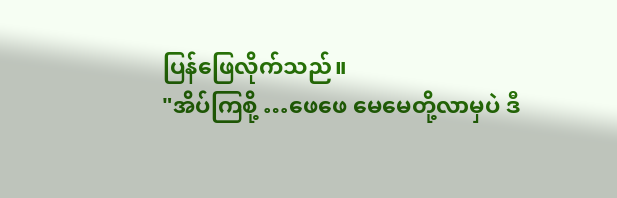ပြန်ဖြေလိုက်သည်။
"အိပ်ကြစို့ …ဖေဖေ မေမေတို့လာမှပဲ ဒီ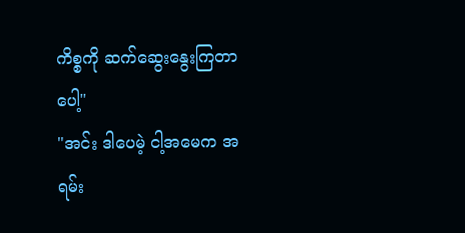ကိစ္စကို ဆက်ဆွေးနွေးကြတာပေါ့"
"အင်း ဒါပေမဲ့ ငါ့အမေက အရမ်း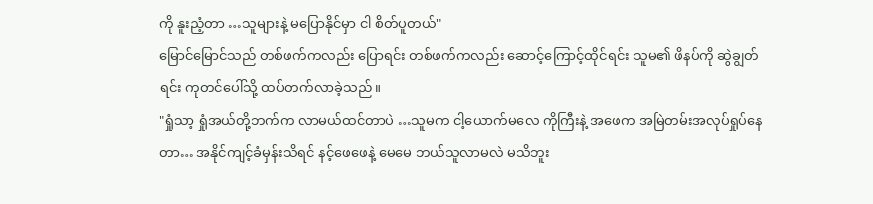ကို နူးညံ့တာ …သူများနဲ့ မပြောနိုင်မှာ ငါ စိတ်ပူတယ်"
မြောင်မြောင်သည် တစ်ဖက်ကလည်း ပြောရင်း တစ်ဖက်ကလည်း ဆောင့်ကြောင့်ထိုင်ရင်း သူမ၏ ဖိနပ်ကို ဆွဲချွတ်ရင်း ကုတင်ပေါ်သို့ ထပ်တက်လာခဲ့သည်။
"ရှုံသာ့ ရှုံအယ်တို့ဘက်က လာမယ်ထင်တာပဲ …သူမက ငါ့ယောက်မလေ ကိုကြီးနဲ့ အဖေက အမြဲတမ်းအလုပ်ရှုပ်နေတာ… အနိုင်ကျင့်ခံမှန်းသိရင် နင့်ဖေဖေနဲ့ မေမေ ဘယ်သူလာမလဲ မသိဘူး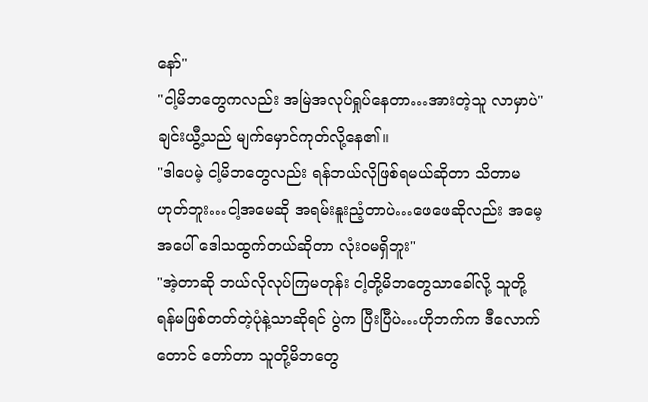နော်"
"ငါ့မိဘတွေကလည်း အမြဲအလုပ်ရှုပ်နေတာ…အားတဲ့သူ လာမှာပဲ"
ချင်းယွီ့သည် မျက်မှောင်ကုတ်လို့နေ၏။
"ဒါပေမဲ့ ငါ့မိဘတွေလည်း ရန်ဘယ်လိုဖြစ်ရမယ်ဆိုတာ သိတာမဟုတ်ဘူး…ငါ့အမေဆို အရမ်းနူးညံ့တာပဲ…ဖေဖေဆိုလည်း အမေ့အပေါ် ဒေါသထွက်တယ်ဆိုတာ လုံးဝမရှိဘူး"
"အဲ့တာဆို ဘယ်လိုလုပ်ကြမတုန်း ငါ့တို့မိဘတွေသာခေါ်လို့ သူတို့ ရန်မဖြစ်တတ်တဲ့ပုံနဲ့သာဆိုရင် ပွဲက ပြီးပြီပဲ…ဟိုဘက်က ဒီလောက်တောင် တော်တာ သူတို့မိဘတွေ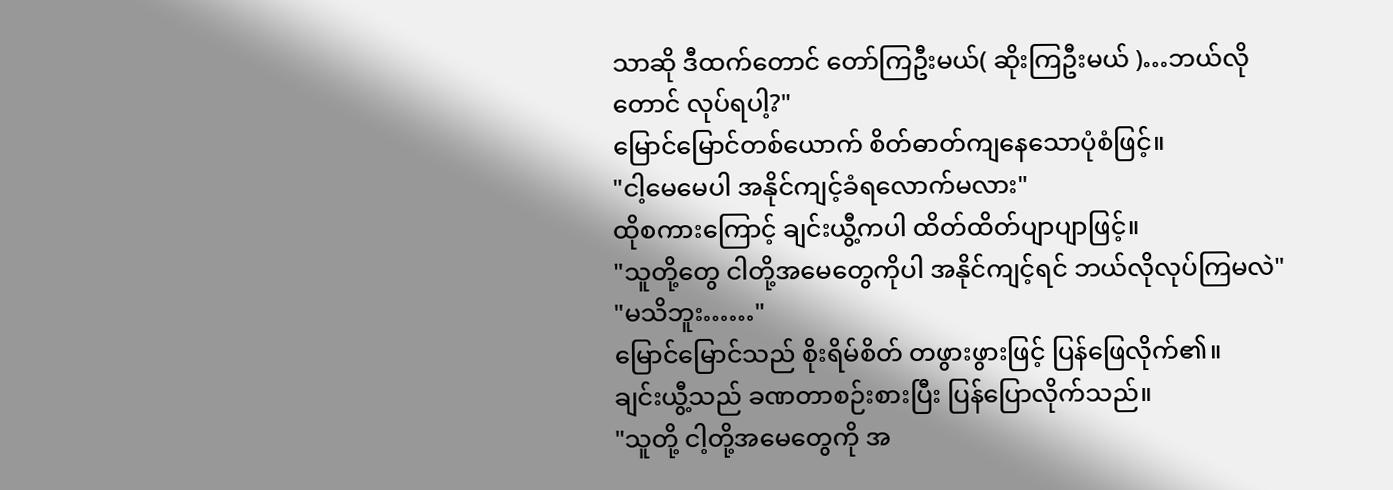သာဆို ဒီထက်တောင် တော်ကြဦးမယ်( ဆိုးကြဦးမယ် )…ဘယ်လိုတောင် လုပ်ရပါ့?"
မြောင်မြောင်တစ်ယောက် စိတ်ဓာတ်ကျနေသောပုံစံဖြင့်။
"ငါ့မေမေပါ အနိုင်ကျင့်ခံရလောက်မလား"
ထိုစကားကြောင့် ချင်းယွီ့ကပါ ထိတ်ထိတ်ပျာပျာဖြင့်။
"သူတို့တွေ ငါတို့အမေတွေကိုပါ အနိုင်ကျင့်ရင် ဘယ်လိုလုပ်ကြမလဲ"
"မသိဘူး……"
မြောင်မြောင်သည် စိုးရိမ်စိတ် တဖွားဖွားဖြင့် ပြန်ဖြေလိုက်၏။
ချင်းယွီ့သည် ခဏတာစဉ်းစားပြီး ပြန်ပြောလိုက်သည်။
"သူတို့ ငါ့တို့အမေတွေကို အ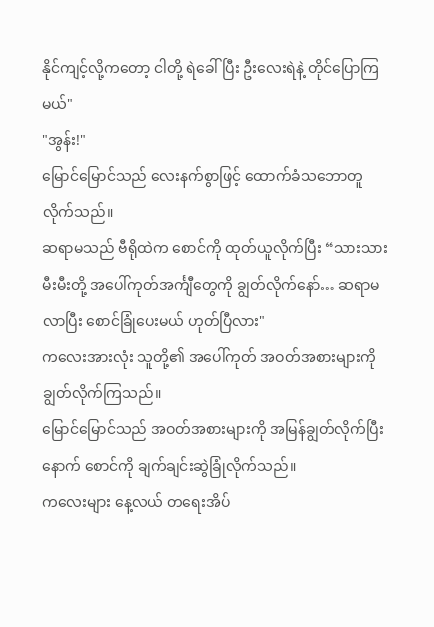နိုင်ကျင့်လို့ကတော့ ငါတို့ ရဲခေါ်ပြီး ဦးလေးရဲနဲ့ တိုင်ပြောကြမယ်"
"အွန်း!"
မြောင်မြောင်သည် လေးနက်စွာဖြင့် ထောက်ခံသဘောတူလိုက်သည်။
ဆရာမသည် ဗီရိုထဲက စောင်ကို ထုတ်ယူလိုက်ပြီး “သားသားမီးမီးတို့ အပေါ်ကုတ်အင်္ကျီတွေကို ချွတ်လိုက်နော်… ဆရာမ လာပြီး စောင်ခြုံပေးမယ် ဟုတ်ပြီလား"
ကလေးအားလုံး သူတို့၏ အပေါ်ကုတ် အဝတ်အစားများကို ချွတ်လိုက်ကြသည်။
မြောင်မြောင်သည် အဝတ်အစားများကို အမြန်ချွတ်လိုက်ပြီးနောက် စောင်ကို ချက်ချင်းဆွဲခြုံလိုက်သည်။
ကလေးများ နေ့လယ် တရေးအိပ်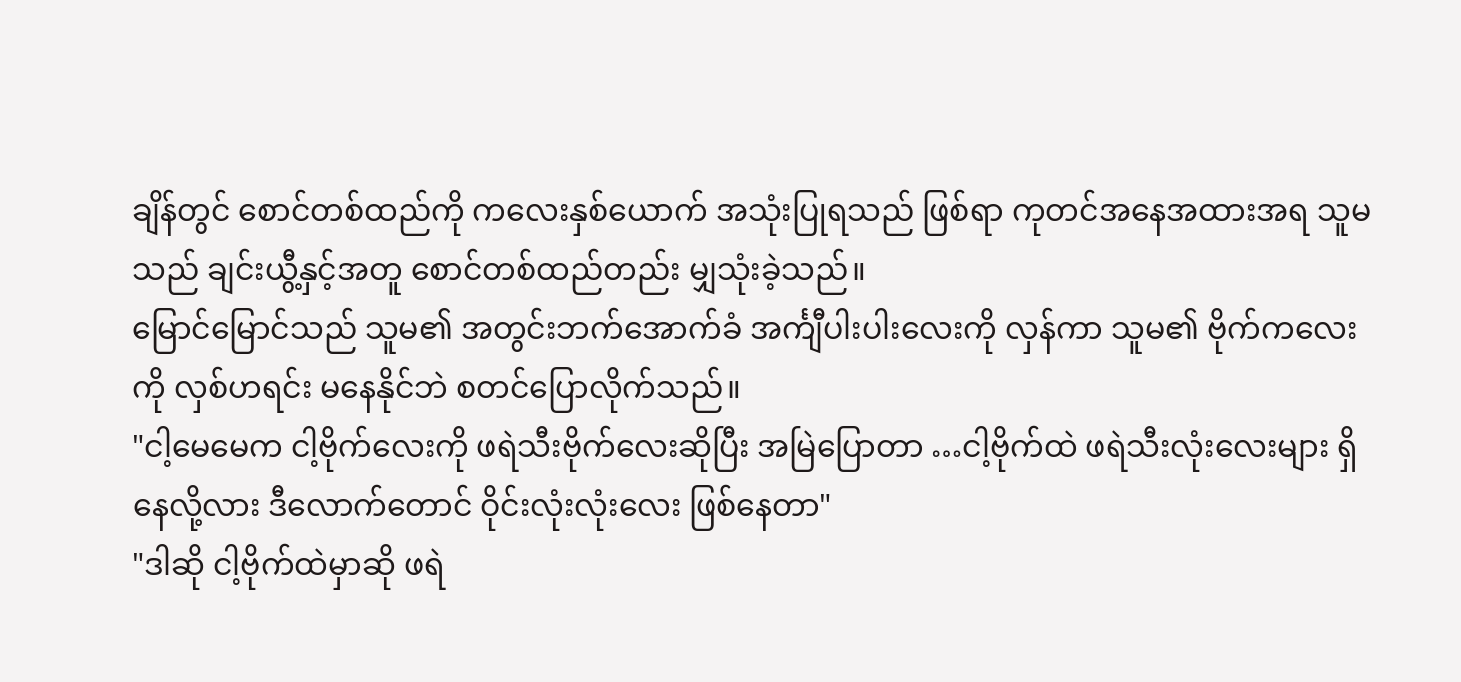ချိန်တွင် စောင်တစ်ထည်ကို ကလေးနှစ်ယောက် အသုံးပြုရသည် ဖြစ်ရာ ကုတင်အနေအထားအရ သူမသည် ချင်းယွီ့နှင့်အတူ စောင်တစ်ထည်တည်း မျှသုံးခဲ့သည်။
မြောင်မြောင်သည် သူမ၏ အတွင်းဘက်အောက်ခံ အင်္ကျီပါးပါးလေးကို လှန်ကာ သူမ၏ ဗိုက်ကလေးကို လှစ်ဟရင်း မနေနိုင်ဘဲ စတင်ပြောလိုက်သည်။
"ငါ့မေမေက ငါ့ဗိုက်လေးကို ဖရဲသီးဗိုက်လေးဆိုပြီး အမြဲပြောတာ …ငါ့ဗိုက်ထဲ ဖရဲသီးလုံးလေးများ ရှိနေလို့လား ဒီလောက်တောင် ဝိုင်းလုံးလုံးလေး ဖြစ်နေတာ"
"ဒါဆို ငါ့ဗိုက်ထဲမှာဆို ဖရဲ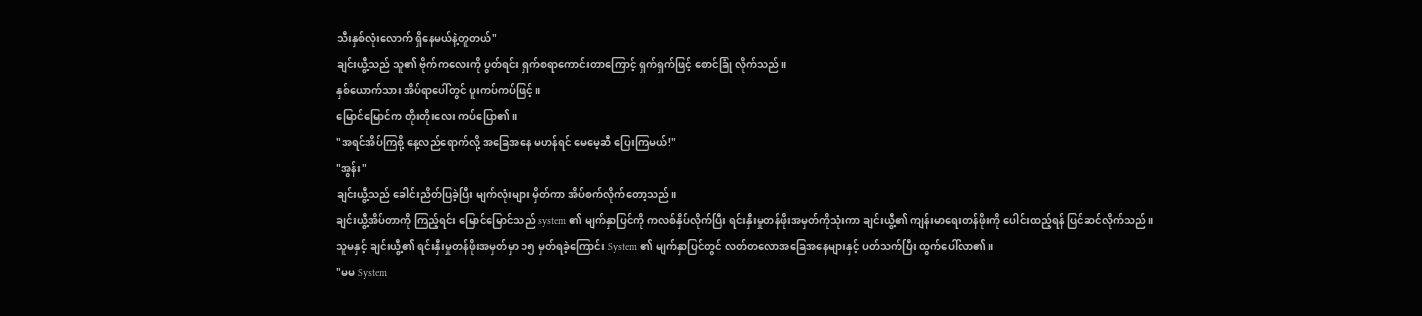သီးနှစ်လုံးလောက် ရှိနေမယ်နဲ့တူတယ်"
ချင်းယွီ့သည် သူ၏ ဗိုက်ကလေးကို ပွတ်ရင်း ရှက်စရာကောင်းတာကြောင့် ရှက်ရှက်ဖြင့် စောင်ခြုံ လိုက်သည်။
နှစ်ယောက်သား အိပ်ရာပေါ်တွင် ပူးကပ်ကပ်ဖြင့်။
မြောင်မြောင်က တိုးတိုးလေး ကပ်ပြော၏။
"အရင်အိပ်ကြစို့ နေ့လည်ရောက်လို့ အခြေအနေ မဟန်ရင် မေမေ့ဆီ ပြေးကြမယ်!"
"အွန်း"
ချင်းယွီ့သည် ခေါင်းညိတ်ပြခဲ့ပြီး မျက်လုံးများ မှိတ်ကာ အိပ်စက်လိုက်တော့သည်။
ချင်းယွီ့အိပ်တာကို ကြည့်ရင်း မြောင်မြောင်သည် system ၏ မျက်နှာပြင်ကို ကလစ်နှိပ်လိုက်ပြီး ရင်းနှီးမှုတန်ဖိုးအမှတ်ကိုသုံးကာ ချင်းယွီ့၏ ကျန်းမာရေးတန်ဖိုးကို ပေါင်းထည့်ရန် ပြင်ဆင်လိုက်သည်။
သူမနှင့် ချင်းယွီ့၏ ရင်းနှီးမှုတန်ဖိုးအမှတ်မှာ ၁၅ မှတ်ရခဲ့ကြောင်း System ၏ မျက်နှာပြင်တွင် လတ်တလောအခြေအနေများနှင့် ပတ်သက်ပြီး ထွက်ပေါ်လာ၏။
"မမ System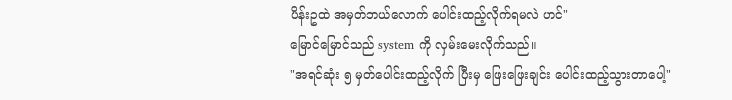ပိန်းဥထဲ အမှတ်ဘယ်လောက် ပေါင်းထည့်လိုက်ရမလဲ ဟင်"
မြောင်မြောင်သည် system ကို လှမ်းမေးလိုက်သည်။
"အရင်ဆုံး ၅ မှတ်ပေါင်းထည့်လိုက် ပြီးမှ ဖြေးဖြေးချင်း ပေါင်းထည့်သွားတာပေါ့"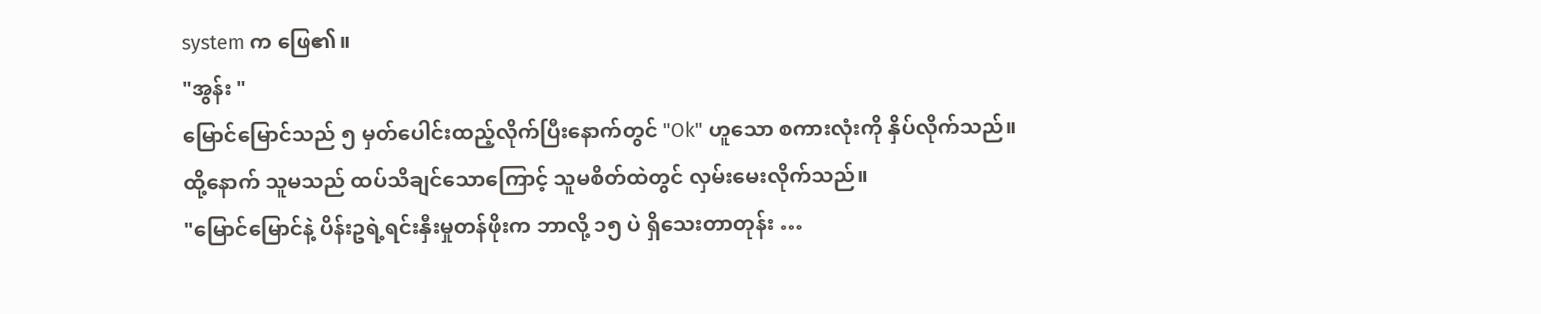system က ဖြေ၏။
"အွန်း "
မြောင်မြောင်သည် ၅ မှတ်ပေါင်းထည့်လိုက်ပြီးနောက်တွင် "Ok" ဟူသော စကားလုံးကို နှိပ်လိုက်သည်။
ထို့နောက် သူမသည် ထပ်သိချင်သောကြောင့် သူမစိတ်ထဲတွင် လှမ်းမေးလိုက်သည်။
"မြောင်မြောင်နဲ့ ပိန်းဥရဲ့ရင်းနှီးမှုတန်ဖိုးက ဘာလို့ ၁၅ ပဲ ရှိသေးတာတုန်း …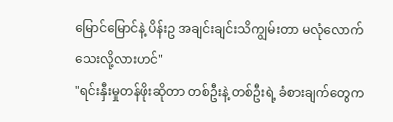မြောင်မြောင်နဲ့ ပိန်းဥ အချင်းချင်းသိကျွမ်းတာ မလုံလောက်သေးလို့လားဟင်"
"ရင်းနှီးမှုတန်ဖိုးဆိုတာ တစ်ဦးနဲ့ တစ်ဦးရဲ့ ခံစားချက်တွေက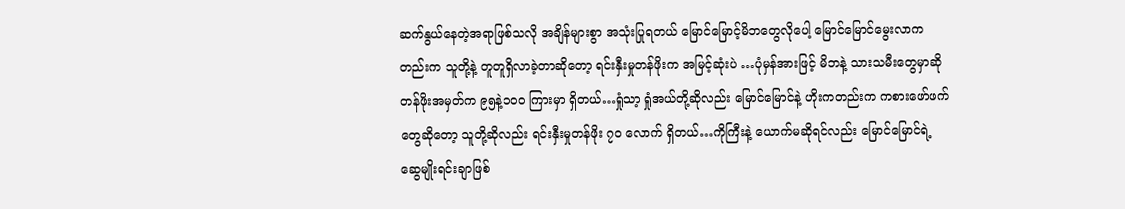ဆက်နွယ်နေတဲ့အရာဖြစ်သလို အချိန်များစွာ အသုံးပြုရတယ် မြောင်မြောင့်မိဘတွေလိုပေါ့ မြောင်မြောင်မွေးလာကတည်းက သူတို့နဲ့ တူတူရှိလာခဲ့တာဆိုတော့ ရင်းနှီးမှုတန်ဖိုးက အမြင့်ဆုံးပဲ …ပုံမှန်အားဖြင့် မိဘနဲ့ သားသမီးတွေမှာဆို တန်ဖိုးအမှတ်က ၉၅နဲ့၁၀၀ ကြားမှာ ရှိတယ်…ရှုံသာ့ ရှုံအယ်တို့ဆိုလည်း မြောင်မြောင်နဲ့ ဟိုးကတည်းက ကစားဖော်ဖက်တွေဆိုတော့ သူတို့ဆိုလည်း ရင်းနှီးမှုတန်ဖိုး ၇၀ လောက် ရှိတယ်…ကိုကြီးနဲ့ ယောက်မဆိုရင်လည်း မြောင်မြောင်ရဲ့ ဆွေမျိုးရင်းချာဖြစ်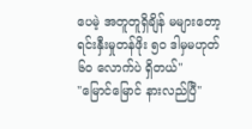ပေမဲ့ အတူတူရှိချိန် မများတော့ ရင်းနှီးမှုတန်ဖိုး ၅၀ ဒါမှမဟုတ် ၆၀ လောက်ပဲ ရှိတယ်"
"မြောင်မြောင် နားလည်ပြီ"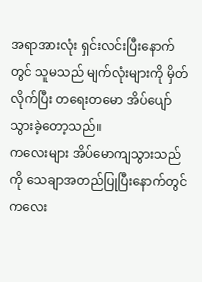အရာအားလုံး ရှင်းလင်းပြီးနောက်တွင် သူမသည် မျက်လုံးများကို မှိတ်လိုက်ပြီး တရေးတမော အိပ်ပျော်သွားခဲ့တော့သည်။
ကလေးများ အိပ်မောကျသွားသည်ကို သေချာအတည်ပြုပြီးနောက်တွင် ကလေး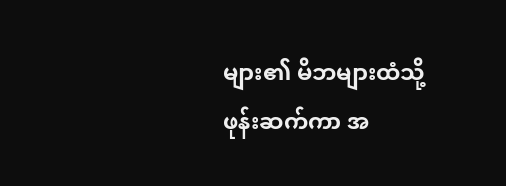များ၏ မိဘများထံသို့ဖုန်းဆက်ကာ အ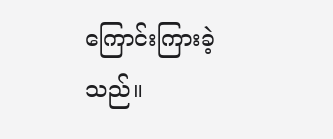ကြောင်းကြားခဲ့သည်။